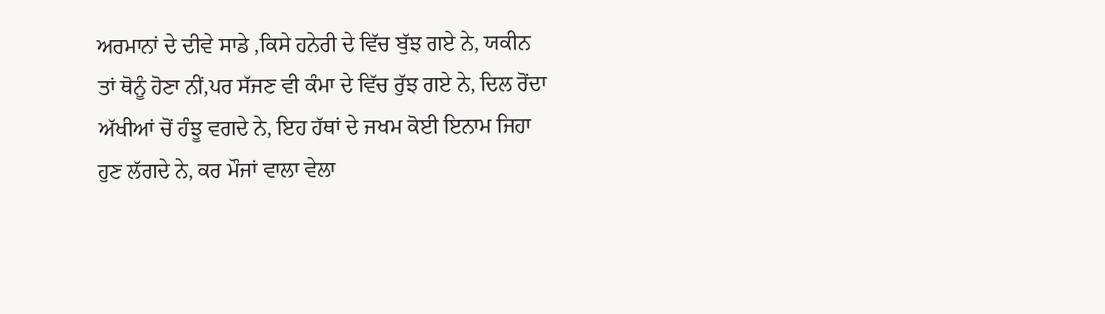ਅਰਮਾਨਾਂ ਦੇ ਦੀਵੇ ਸਾਡੇ ,ਕਿਸੇ ਹਨੇਰੀ ਦੇ ਵਿੱਚ ਬੁੱਝ ਗਏ ਨੇ, ਯਕੀਨ ਤਾਂ ਥੋਨੂੰ ਹੋਣਾ ਨੀਂ,ਪਰ ਸੱਜਣ ਵੀ ਕੰਮਾ ਦੇ ਵਿੱਚ ਰੁੱਝ ਗਏ ਨੇ, ਦਿਲ ਰੋਂਦਾ ਅੱਖੀਆਂ ਚੋਂ ਹੰਝੂ ਵਗਦੇ ਨੇ, ਇਹ ਹੱਥਾਂ ਦੇ ਜਖਮ ਕੋਈ ਇਨਾਮ ਜਿਹਾ ਹੁਣ ਲੱਗਦੇ ਨੇ, ਕਰ ਮੌਜਾਂ ਵਾਲਾ ਵੇਲਾ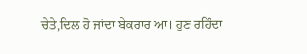ਚੇਤੇ,ਦਿਲ ਹੋ ਜਾਂਦਾ ਬੇਕਰਾਰ ਆ। ਹੁਣ ਰਹਿੰਦਾ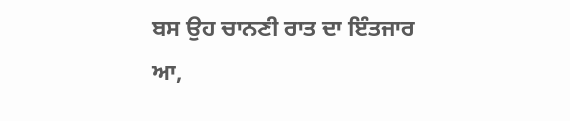ਬਸ ਉਹ ਚਾਨਣੀ ਰਾਤ ਦਾ ਇੰਤਜਾਰ ਆ,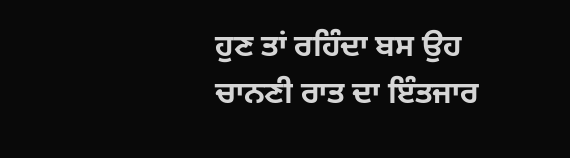ਹੁਣ ਤਾਂ ਰਹਿੰਦਾ ਬਸ ਉਹ ਚਾਨਣੀ ਰਾਤ ਦਾ ਇੰਤਜਾਰ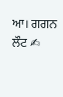ਆ। ਗਗਨ ਲੌਟ ✍